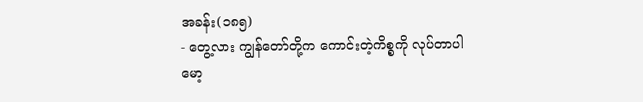အခန်း(၁၈၅)
- တွေ့လား ကျွန်တော်တို့က ကောင်းတဲ့ကိစ္စကို လုပ်တာပါ
မော့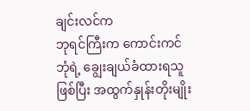ချင်းလင်က
ဘုရင်ကြီးက ကောင်းကင်ဘုံရဲ့ ချွေးချယ်ခံထားရသူဖြစ်ပြီး အထွက်နှုန်းတိုးမျိုး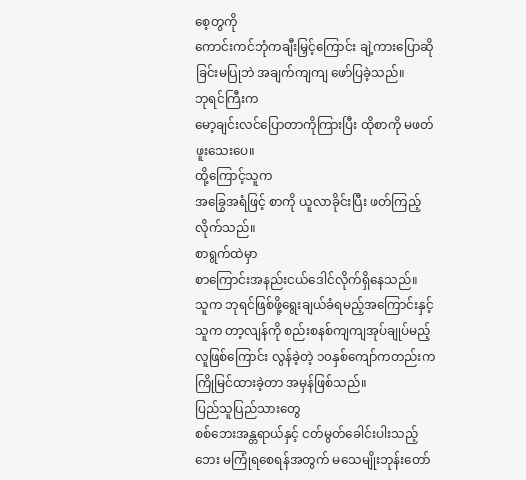စေ့တွကို
ကောင်းကင်ဘုံကချီးမြှင့်ကြောင်း ချဲ့ကားပြောဆိုခြင်းမပြုဘဲ အချက်ကျကျ ဖော်ပြခဲ့သည်။
ဘုရင်ကြီးက
မော့ချင်းလင်ပြောတာကိုကြားပြီး ထိုစာကို မဖတ်ဖူးသေးပေ။
ထို့ကြောင့်သူက
အခြွေအရံဖြင့် စာကို ယူလာခိုင်းပြီး ဖတ်ကြည့်လိုက်သည်။
စာရွက်ထဲမှာ
စာကြောင်းအနည်းငယ်ဒေါင်လိုက်ရှိနေသည်။
သူက ဘုရင်ဖြစ်ဖို့ရွေးချယ်ခံရမည့်အကြောင်းနှင့်
သူက တာ့လျန်ကို စည်းစနစ်ကျကျအုပ်ချုပ်မည့်လူဖြစ်ကြောင်း လွန်ခဲ့တဲ့ ၁၀နှစ်ကျော်ကတည်းက
ကြိုမြင်ထားခဲ့တာ အမှန်ဖြစ်သည်။
ပြည်သူပြည်သားတွေ
စစ်ဘေးအန္တရာယ်နှင့် ငတ်မွတ်ခေါင်းပါးသည့်ဘေး မကြုံရစေရန်အတွက် မသေမျိုးဘုန်းတော်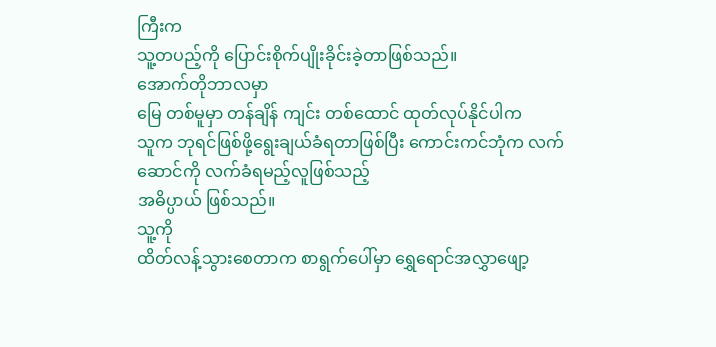ကြီးက
သူ့တပည့်ကို ပြောင်းစိုက်ပျိုးခိုင်းခဲ့တာဖြစ်သည်။
အောက်တိုဘာလမှာ
မြေ တစ်မူမှာ တန်ချိန် ကျင်း တစ်ထောင် ထုတ်လုပ်နိုင်ပါက
သူက ဘုရင်ဖြစ်ဖို့ရွေးချယ်ခံရတာဖြစ်ပြီး ကောင်းကင်ဘုံက လက်ဆောင်ကို လက်ခံရမည့်လူဖြစ်သည့်
အဓိပ္ပာယ် ဖြစ်သည်။
သူ့ကို
ထိတ်လန့်သွားစေတာက စာရွက်ပေါ်မှာ ရွှေရောင်အလွှာဖျော့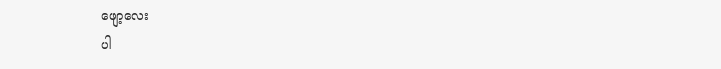ဖျော့လေး
ပါ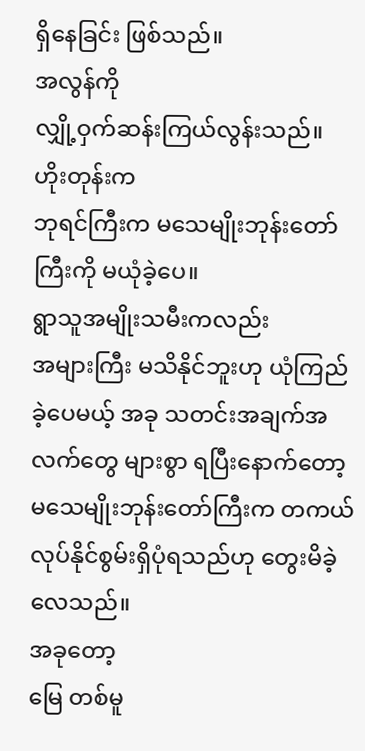ရှိနေခြင်း ဖြစ်သည်။
အလွန်ကို
လျှို့ဝှက်ဆန်းကြယ်လွန်းသည်။
ဟိုးတုန်းက
ဘုရင်ကြီးက မသေမျိုးဘုန်းတော်ကြီးကို မယုံခဲ့ပေ။
ရွာသူအမျိုးသမီးကလည်း
အများကြီး မသိနိုင်ဘူးဟု ယုံကြည်ခဲ့ပေမယ့် အခု သတင်းအချက်အလက်တွေ များစွာ ရပြီးနောက်တော့
မသေမျိုးဘုန်းတော်ကြီးက တကယ်လုပ်နိုင်စွမ်းရှိပုံရသည်ဟု တွေးမိခဲ့လေသည်။
အခုတော့
မြေ တစ်မူ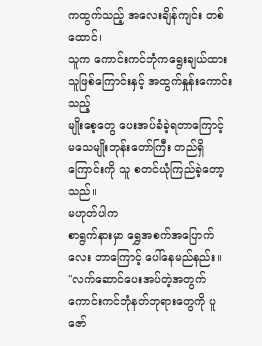ကထွက်သည့် အလေးချိန်ကျင်း တစ်ထောင်၊
သူက ကောင်းကင်ဘုံကရွေးချယ်ထားသူဖြစ်ကြောင်းနှင့် အထွက်နှုန်းကောင်းသည့်
မျိုးစေ့တွေ ပေးအပ်ခံခဲ့ရတာကြောင့် မသေမျိုးဘုန်းတော်ကြီး တည်ရှိကြောင်းကို သူ စတင်ယုံကြည်ခဲ့တော့သည်။
မဟုတ်ပါက
စာရွက်နားမှာ ရွှေအစက်အပြောက်လေး ဘာကြောင့် ပေါ်နေမည်နည်း။
"လက်ဆောင်ပေးအပ်တဲ့အတွက်
ကောင်းကင်ဘုံနတ်ဘုရားတွေကို ပူဇော်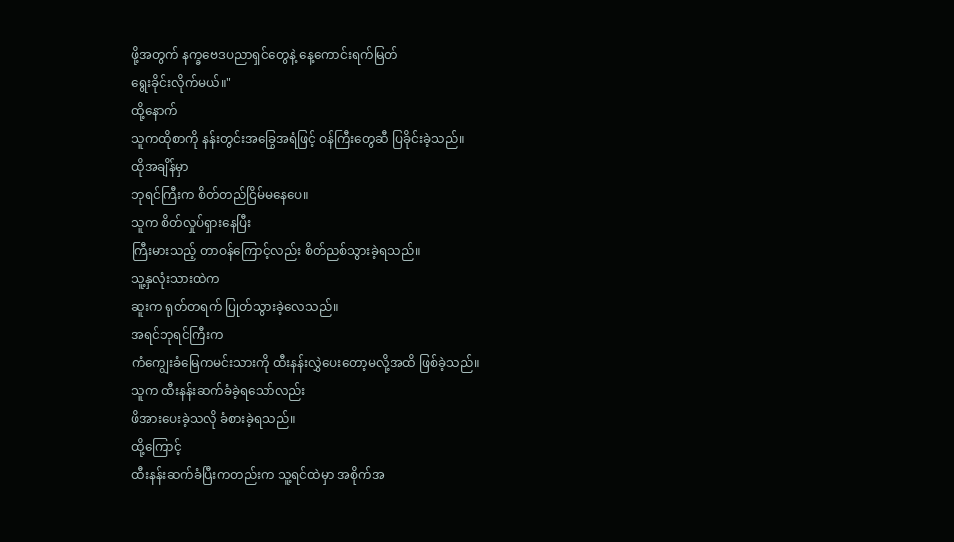ဖို့အတွက် နက္ခဗေဒပညာရှင်တွေနဲ့ နေ့ကောင်းရက်မြတ်
ရွေးခိုင်းလိုက်မယ်။"
ထို့နောက်
သူကထိုစာကို နန်းတွင်းအခြွေအရံဖြင့် ဝန်ကြီးတွေဆီ ပြခိုင်းခဲ့သည်။
ထိုအချိန်မှာ
ဘုရင်ကြီးက စိတ်တည်ငြိမ်မနေပေ။
သူက စိတ်လှုပ်ရှားနေပြီး
ကြီးမားသည့် တာဝန်ကြောင့်လည်း စိတ်ညစ်သွားခဲ့ရသည်။
သူ့နှလုံးသားထဲက
ဆူးက ရုတ်တရက် ပြုတ်သွားခဲ့လေသည်။
အရင်ဘုရင်ကြီးက
ကံကျွေးခံမြေကမင်းသားကို ထီးနန်းလွှဲပေးတော့မလို့အထိ ဖြစ်ခဲ့သည်။
သူက ထီးနန်းဆက်ခံခဲ့ရသော်လည်း
ဖိအားပေးခဲ့သလို ခံစားခဲ့ရသည်။
ထို့ကြောင့်
ထီးနန်းဆက်ခံပြီးကတည်းက သူ့ရင်ထဲမှာ အစိုက်အ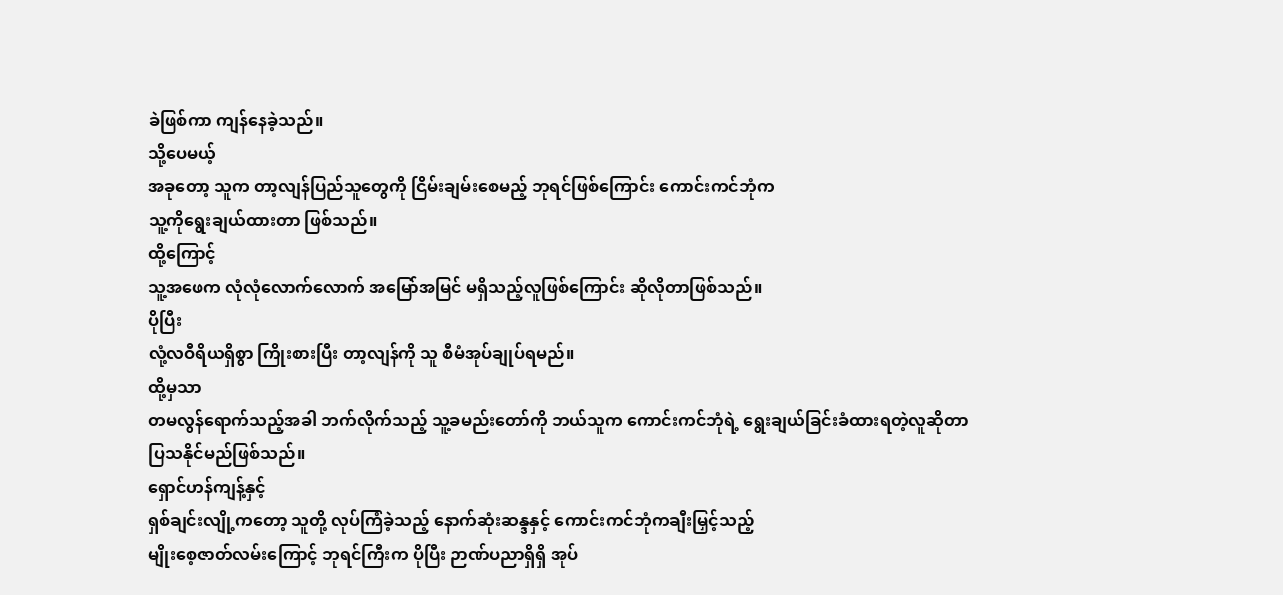ခဲဖြစ်ကာ ကျန်နေခဲ့သည်။
သို့ပေမယ့်
အခုတော့ သူက တာ့လျန်ပြည်သူတွေကို ငြိမ်းချမ်းစေမည့် ဘုရင်ဖြစ်ကြောင်း ကောင်းကင်ဘုံက
သူ့ကိုရွေးချယ်ထားတာ ဖြစ်သည်။
ထို့ကြောင့်
သူ့အဖေက လုံလုံလောက်လောက် အမြော်အမြင် မရှိသည့်လူဖြစ်ကြောင်း ဆိုလိုတာဖြစ်သည်။
ပိုပြီး
လုံ့လဝီရိယရှိစွာ ကြိုးစားပြီး တာ့လျန်ကို သူ စီမံအုပ်ချုပ်ရမည်။
ထို့မှသာ
တမလွန်ရောက်သည့်အခါ ဘက်လိုက်သည့် သူ့ခမည်းတော်ကို ဘယ်သူက ကောင်းကင်ဘုံရဲ့ ရွေးချယ်ခြင်းခံထားရတဲ့လူဆိုတာ
ပြသနိုင်မည်ဖြစ်သည်။
ရှောင်ဟန်ကျန့်နှင့်
ရှစ်ချင်းလျို့ကတော့ သူတို့ လုပ်ကြံခဲ့သည့် နောက်ဆုံးဆန္ဒနှင့် ကောင်းကင်ဘုံကချီးမြှင့်သည့်
မျိုးစေ့ဇာတ်လမ်းကြောင့် ဘုရင်ကြီးက ပိုပြီး ဉာဏ်ပညာရှိရှိ အုပ်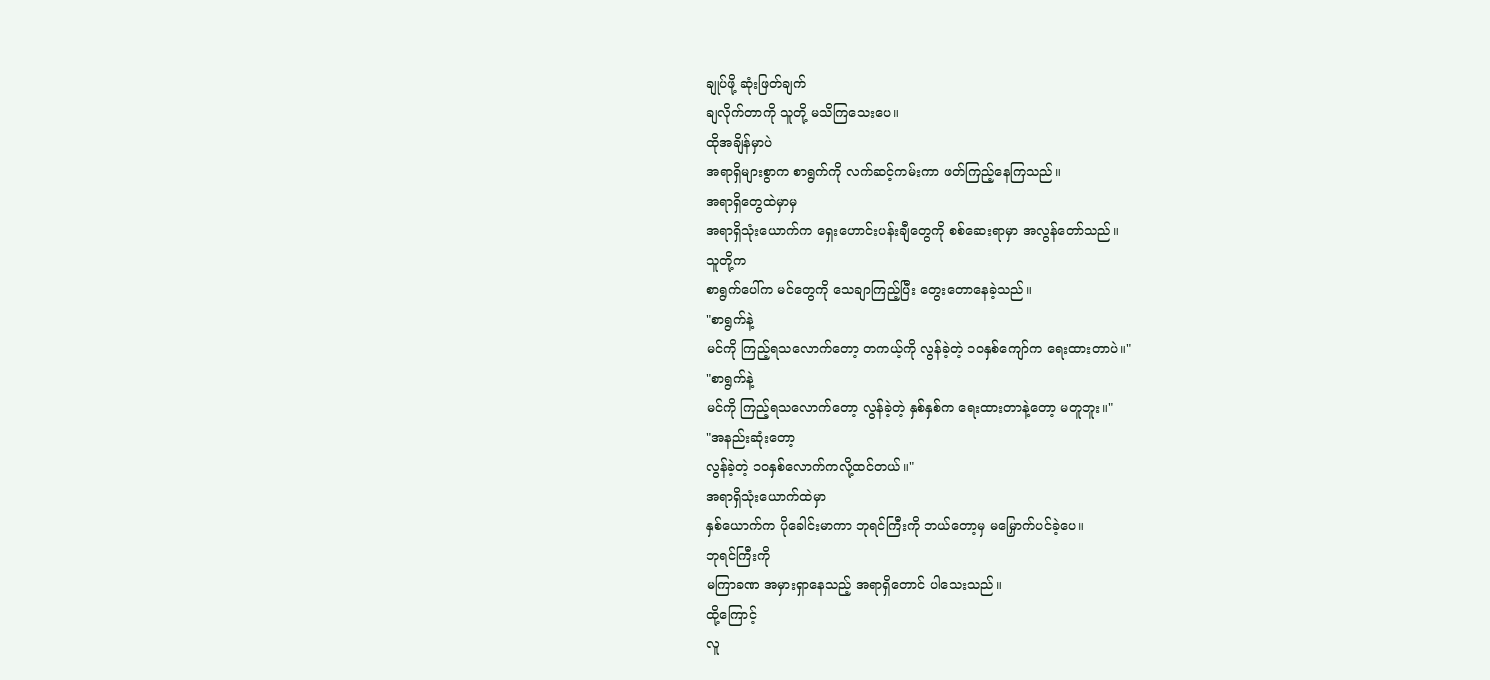ချုပ်ဖို့ ဆုံးဖြတ်ချက်
ချလိုက်တာကို သူတို့ မသိကြသေးပေ။
ထိုအချိန်မှာပဲ
အရာရှိများစွာက စာရွက်ကို လက်ဆင့်ကမ်းကာ ဖတ်ကြည့်နေကြသည်။
အရာရှိတွေထဲမှာမှ
အရာရှိသုံးယောက်က ရှေးဟောင်းပန်းချီတွေကို စစ်ဆေးရာမှာ အလွန်တော်သည်။
သူတို့က
စာရွက်ပေါ်က မင်တွေကို သေချာကြည့်ပြီး တွေးတောနေခဲ့သည်။
"စာရွက်နဲ့
မင်ကို ကြည့်ရသလောက်တော့ တကယ့်ကို လွန်ခဲ့တဲ့ ၁၀နှစ်ကျော်က ရေးထားတာပဲ။"
"စာရွက်နဲ့
မင်ကို ကြည့်ရသလောက်တော့ လွန်ခဲ့တဲ့ နှစ်နှစ်က ရေးထားတာနဲ့တော့ မတူဘူး။"
"အနည်းဆုံးတော့
လွန်ခဲ့တဲ့ ၁၀နှစ်လောက်ကလို့ထင်တယ်။"
အရာရှိသုံးယောက်ထဲမှာ
နှစ်ယောက်က ပိုခေါင်းမာကာ ဘုရင်ကြီးကို ဘယ်တော့မှ မမြှောက်ပင်ခဲ့ပေ။
ဘုရင်ကြီးကို
မကြာခဏ အမှားရှာနေသည့် အရာရှိတောင် ပါသေးသည်။
ထို့ကြောင့်
လူ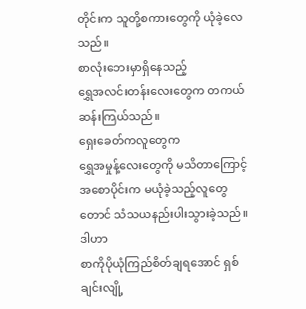တိုင်းက သူတို့စကားတွေကို ယုံခဲ့လေသည်။
စာလုံးဘေးမှာရှိနေသည့်
ရွှေအလင်းတန်းလေးတွေက တကယ်ဆန်းကြယ်သည်။
ရှေးခေတ်ကလူတွေက
ရွှေအမှုန့်လေးတွေကို မသိတာကြောင့် အစောပိုင်းက မယုံခဲ့သည့်လူတွေတောင် သံသယနည်းပါးသွားခဲ့သည်။
ဒါဟာ
စာကိုပိုယုံကြည်စိတ်ချရအောင် ရှစ်ချင်းလျို့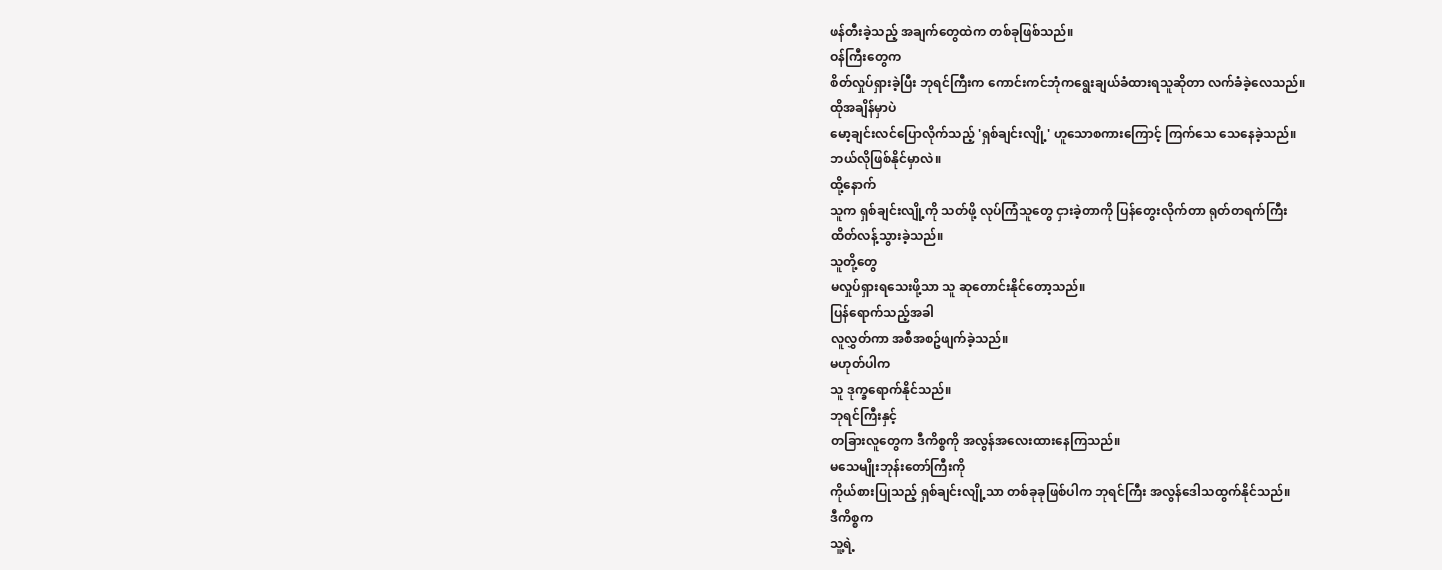ဖန်တီးခဲ့သည့် အချက်တွေထဲက တစ်ခုဖြစ်သည်။
ဝန်ကြီးတွေက
စိတ်လှုပ်ရှားခဲ့ပြီး ဘုရင်ကြီးက ကောင်းကင်ဘုံကရွေးချယ်ခံထားရသူဆိုတာ လက်ခံခဲ့လေသည်။
ထိုအချိန်မှာပဲ
မော့ချင်းလင်ပြောလိုက်သည့် 'ရှစ်ချင်းလျို့' ဟူသောစကားကြောင့် ကြက်သေ သေနေခဲ့သည်။
ဘယ်လိုဖြစ်နိုင်မှာလဲ။
ထို့နောက်
သူက ရှစ်ချင်းလျို့ကို သတ်ဖို့ လုပ်ကြံသူတွေ ငှားခဲ့တာကို ပြန်တွေးလိုက်တာ ရုတ်တရက်ကြီး
ထိတ်လန့်သွားခဲ့သည်။
သူတို့တွေ
မလှုပ်ရှားရသေးဖို့သာ သူ ဆုတောင်းနိုင်တော့သည်။
ပြန်ရောက်သည့်အခါ
လူလွှတ်ကာ အစီအစဥ်ဖျက်ခဲ့သည်။
မဟုတ်ပါက
သူ ဒုက္ခရောက်နိုင်သည်။
ဘုရင်ကြီးနှင့်
တခြားလူတွေက ဒီကိစ္စကို အလွန်အလေးထားနေကြသည်။
မသေမျိုးဘုန်းတော်ကြီးကို
ကိုယ်စားပြုသည့် ရှစ်ချင်းလျို့သာ တစ်ခုခုဖြစ်ပါက ဘုရင်ကြီး အလွန်ဒေါသထွက်နိုင်သည်။
ဒီကိစ္စက
သူ့ရဲ့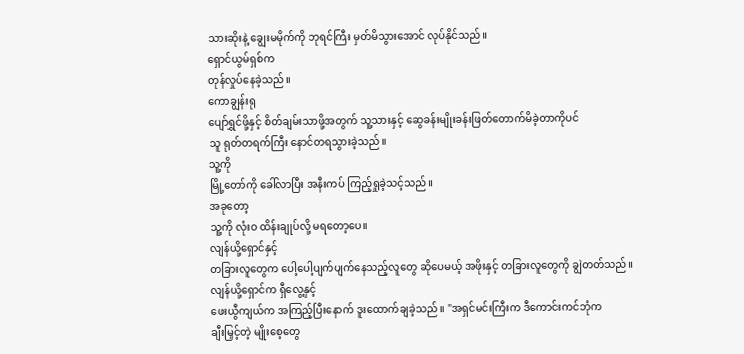သားဆိုးနဲ့ ချွေးမမိုက်ကို ဘုရင်ကြီး မှတ်မိသွားအောင် လုပ်နိုင်သည်။
ရှောင်ယွမ်ရှစ်က
တုန်လှုပ်နေခဲ့သည်။
ကောချွန်းရု
ပျော်ရွှင်ဖို့နှင့် စိတ်ချမ်းသာဖို့အတွက် သူ့သားနှင့် ဆွေခန်းမျိုးခန်းဖြတ်တောက်မိခဲ့တာကိုပင်
သူ ရုတ်တရက်ကြီး နောင်တရသွားခဲ့သည်။
သူ့ကို
မြို့တော်ကို ခေါ်လာပြီး အနီးကပ် ကြည့်ရှုခဲ့သင့်သည်။
အခုတော့
သူ့ကို လုံးဝ ထိန်းချုပ်လို့ မရတော့ပေ။
လျန်ယို့ရှောင်နှင့်
တခြားလူတွေက ပေါ့ပေါ့ပျက်ပျက်နေသည့်လူတွေ ဆိုပေမယ့် အဖိုးနှင့် တခြားလူတွေကို ချွဲတတ်သည်။
လျန်ယို့ရှောင်က ရှီလွေ့နှင့်
ဖေးယွီကျယ်က အကြည့်ပြီးနောက် ဒူးထောက်ချခဲ့သည်။ "အရှင်မင်းကြီးက ဒီကောင်းကင်ဘုံက
ချီးမြှင့်တဲ့ မျိုးစေ့တွေ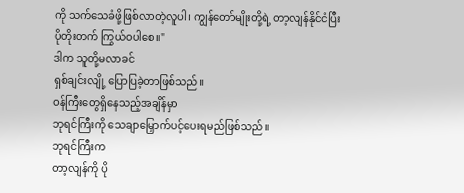ကို သက်သေခံဖို့ဖြစ်လာတဲ့လူပါ၊ ကျွန်တော်မျိုးတို့ရဲ့ တာ့လျန်နိုင်ငံပြီး
ပိုတိုးတက် ကြွယ်ဝပါစေ။"
ဒါက သူတို့မလာခင်
ရှစ်ချင်းလျို့ ပြောပြခဲ့တာဖြစ်သည်။
ဝန်ကြီးတွေရှိနေသည့်အချိန်မှာ
ဘုရင်ကြီးကို သေချာမြှောက်ပင့်ပေးရမည်ဖြစ်သည်။
ဘုရင်ကြီးက
တာ့လျန်ကို ပို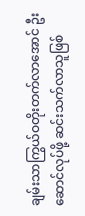ချမ်းသာကြွယ်ဝတိုးတက်လာအောင် ဦးဆောင်လုပ်ဖို့ ဆင်းသက်လာသူဖြစ်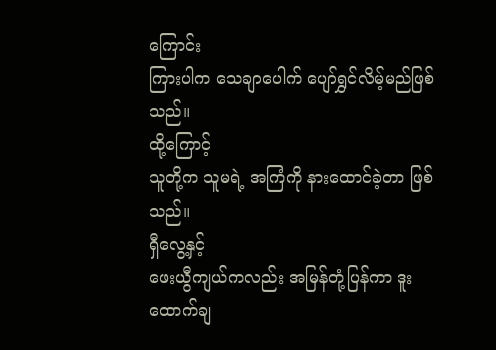ကြောင်း
ကြားပါက သေချာပေါက် ပျော်ရွှင်လိမ့်မည်ဖြစ်သည်။
ထို့ကြောင့်
သူတို့က သူမရဲ့ အကြံကို နားထောင်ခဲ့တာ ဖြစ်သည်။
ရှီလွေ့နှင့်
ဖေးယွီကျယ်ကလည်း အမြန်တုံ့ပြန်ကာ ဒူးထောက်ချ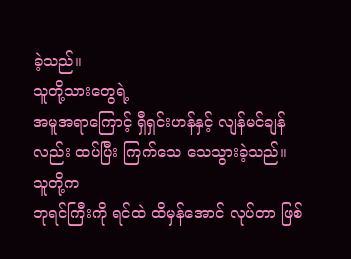ခဲ့သည်။
သူတို့သားတွေရဲ့
အမူအရာကြောင့် ရှီရှင်းဟန်နှင့် လျန်မင်ချန်လည်း ထပ်ပြီး ကြက်သေ သေသွားခဲ့သည်။
သူတို့က
ဘုရင်ကြီးကို ရင်ထဲ ထိမှန်အောင် လုပ်တာ ဖြစ်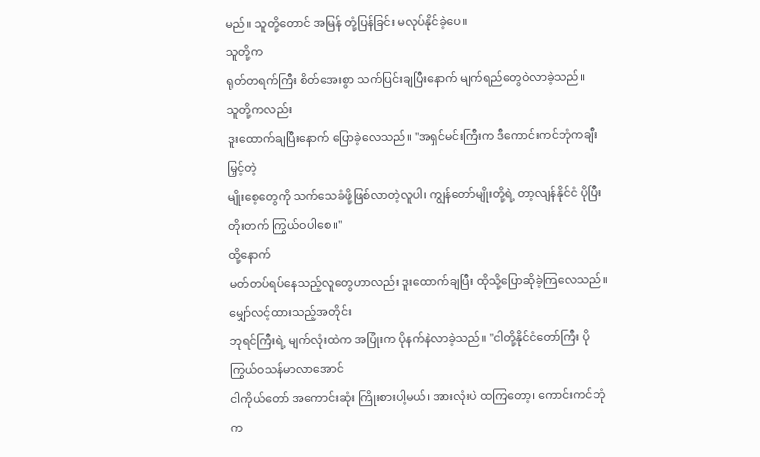မည်။ သူတို့တောင် အမြန် တုံ့ပြန်ခြင်း မလုပ်နိုင်ခဲ့ပေ။
သူတို့က
ရုတ်တရက်ကြီး စိတ်အေးစွာ သက်ပြင်းချပြီးနောက် မျက်ရည်တွေဝဲလာခဲ့သည်။
သူတို့ကလည်း
ဒူးထောက်ချပြီးနောက် ပြောခဲ့လေသည်။ "အရှင်မင်းကြီးက ဒီကောင်းကင်ဘုံကချီးမြှင့်တဲ့
မျိုးစေ့တွေကို သက်သေခံဖို့ဖြစ်လာတဲ့လူပါ၊ ကျွန်တော်မျိုးတို့ရဲ့ တာ့လျန်နိုင်ငံ ပိုပြီး
တိုးတက် ကြွယ်ဝပါစေ။"
ထို့နောက်
မတ်တပ်ရပ်နေသည့်လူတွေဟာလည်း ဒူးထောက်ချပြီး ထိုသို့ပြောဆိုခဲ့ကြလေသည်။
မျှော်လင့်ထားသည့်အတိုင်း
ဘုရင်ကြီးရဲ့ မျက်လုံးထဲက အပြုံးက ပိုနက်နဲလာခဲ့သည်။ "ငါတို့နိုင်ငံတော်ကြီး ပိုကြွယ်ဝသန်မာလာအောင်
ငါကိုယ်တော် အကောင်းဆုံး ကြိုးစားပါ့မယ်၊ အားလုံးပဲ ထကြတော့၊ ကောင်းကင်ဘုံက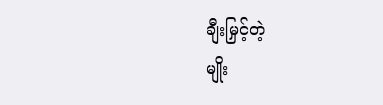ချီးမြှင့်တဲ့
မျိုး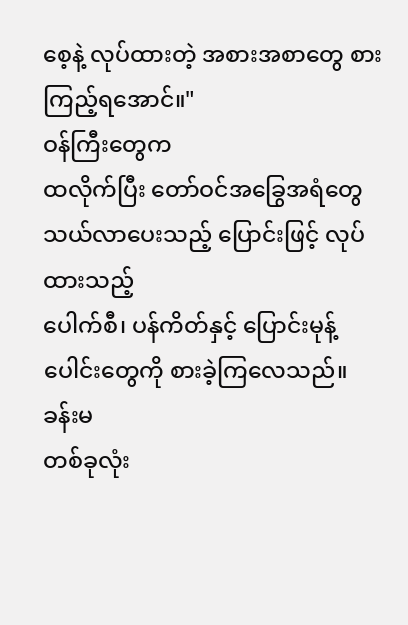စေ့နဲ့ လုပ်ထားတဲ့ အစားအစာတွေ စားကြည့်ရအောင်။"
ဝန်ကြီးတွေက
ထလိုက်ပြီး တော်ဝင်အခြွေအရံတွေ သယ်လာပေးသည့် ပြောင်းဖြင့် လုပ်ထားသည့်
ပေါက်စီ၊ ပန်ကိတ်နှင့် ပြောင်းမုန့်ပေါင်းတွေကို စားခဲ့ကြလေသည်။
ခန်းမ
တစ်ခုလုံး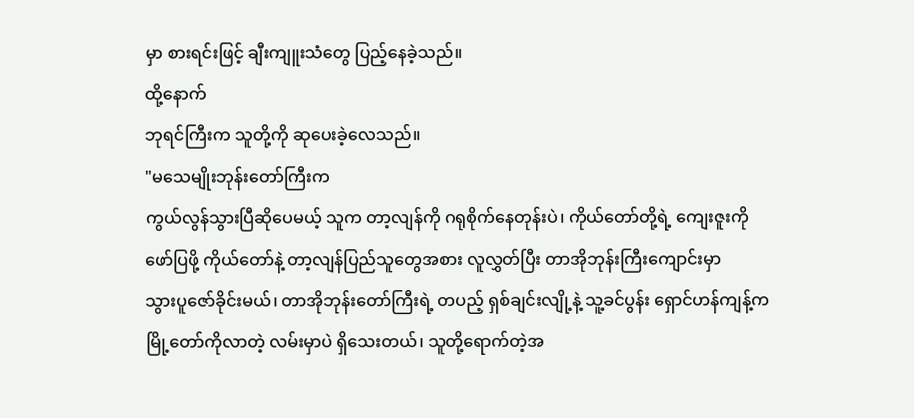မှာ စားရင်းဖြင့် ချီးကျူးသံတွေ ပြည့်နေခဲ့သည်။
ထို့နောက်
ဘုရင်ကြီးက သူတို့ကို ဆုပေးခဲ့လေသည်။
"မသေမျိုးဘုန်းတော်ကြီးက
ကွယ်လွန်သွားပြီဆိုပေမယ့် သူက တာ့လျန်ကို ဂရုစိုက်နေတုန်းပဲ၊ ကိုယ်တော်တို့ရဲ့ ကျေးဇူးကို
ဖော်ပြဖို့ ကိုယ်တော်နဲ့ တာ့လျန်ပြည်သူတွေအစား လူလွှတ်ပြီး တာအိုဘုန်းကြီးကျောင်းမှာ
သွားပူဇော်ခိုင်းမယ်၊ တာအိုဘုန်းတော်ကြီးရဲ့ တပည့် ရှစ်ချင်းလျို့နဲ့ သူ့ခင်ပွန်း ရှောင်ဟန်ကျန့်က
မြို့တော်ကိုလာတဲ့ လမ်းမှာပဲ ရှိသေးတယ်၊ သူတို့ရောက်တဲ့အ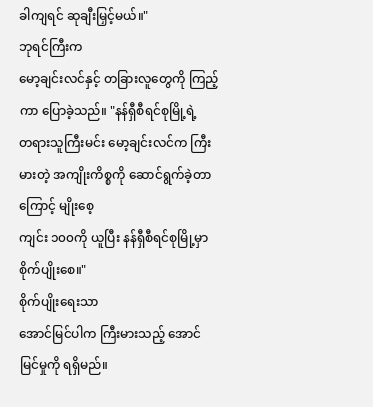ခါကျရင် ဆုချီးမြှင့်မယ်။"
ဘုရင်ကြီးက
မော့ချင်းလင်နှင့် တခြားလူတွေကို ကြည့်ကာ ပြောခဲ့သည်။ "နန်ရှီစီရင်စုမြို့ရဲ့
တရားသူကြီးမင်း မော့ချင်းလင်က ကြီးမားတဲ့ အကျိုးကိစ္စကို ဆောင်ရွက်ခဲ့တာကြောင့် မျိုးစေ့
ကျင်း ၁၀၀ကို ယူပြီး နန်ရှီစီရင်စုမြို့မှာ စိုက်ပျိုးစေ။"
စိုက်ပျိုးရေးသာ
အောင်မြင်ပါက ကြီးမားသည့် အောင်မြင်မှုကို ရရှိမည်။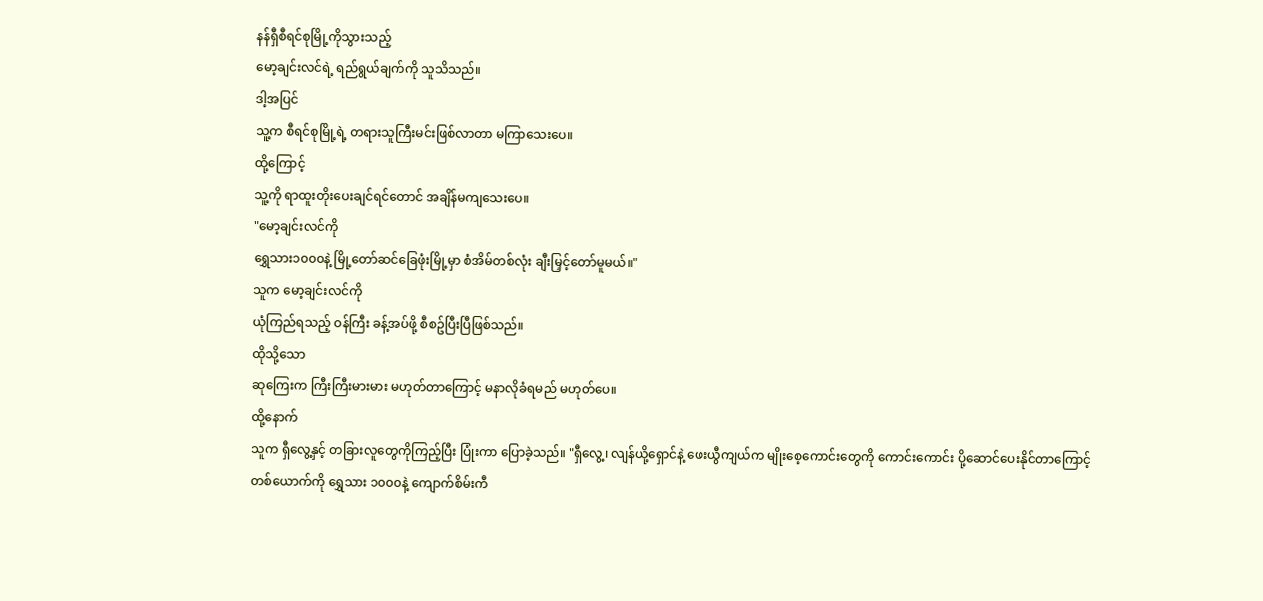နန်ရှီစီရင်စုမြို့ကိုသွားသည့်
မော့ချင်းလင်ရဲ့ ရည်ရွယ်ချက်ကို သူသိသည်။
ဒါ့အပြင်
သူ့က စီရင်စုမြို့ရဲ့ တရားသူကြီးမင်းဖြစ်လာတာ မကြာသေးပေ။
ထို့ကြောင့်
သူ့ကို ရာထူးတိုးပေးချင်ရင်တောင် အချိန်မကျသေးပေ။
"မော့ချင်းလင်ကို
ရွှေသား၁၀၀၀နဲ့ မြို့တော်ဆင်ခြေဖုံးမြို့မှာ စံအိမ်တစ်လုံး ချီးမြှင့်တော်မူမယ်။"
သူက မော့ချင်းလင်ကို
ယုံကြည်ရသည့် ဝန်ကြီး ခန့်အပ်ဖို့ စီစဥ်ပြီးပြီဖြစ်သည်။
ထိုသို့သော
ဆုကြေးက ကြီးကြီးမားမား မဟုတ်တာကြောင့် မနာလိုခံရမည် မဟုတ်ပေ။
ထို့နောက်
သူက ရှီလွေ့နှင့် တခြားလူတွေကိုကြည့်ပြီး ပြုံးကာ ပြောခဲ့သည်။ "ရှီလွေ့၊ လျန်ယို့ရှောင်နဲ့ ဖေးယွီကျယ်က မျိုးစေ့ကောင်းတွေကို ကောင်းကောင်း ပို့ဆောင်ပေးနိုင်တာကြောင့်
တစ်ယောက်ကို ရွှေသား ၁၀၀၀နဲ့ ကျောက်စိမ်းကီ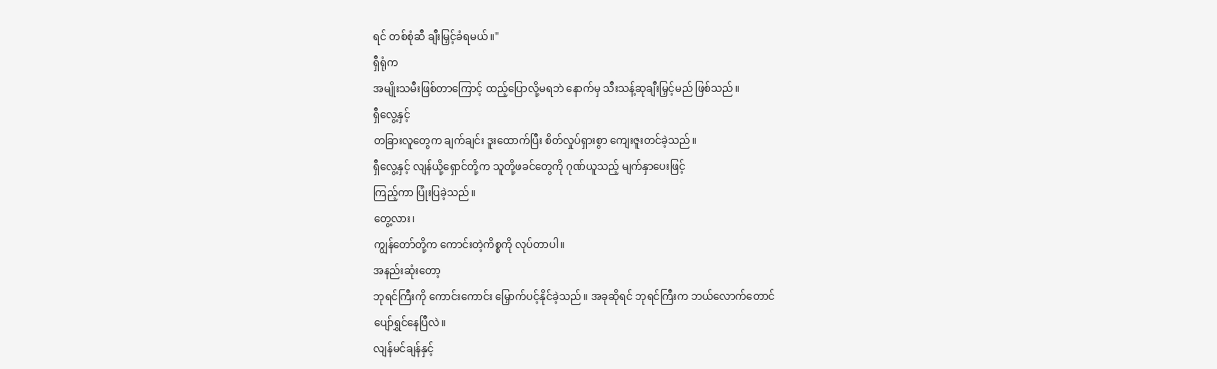ရင် တစ်စုံဆီ ချီးမြှင့်ခံရမယ်။"
ရှီရုံက
အမျိုးသမီးဖြစ်တာကြောင့် ထည့်ပြောလို့မရဘဲ နောက်မှ သီးသန့်ဆုချီးမြှင့်မည် ဖြစ်သည်။
ရှီလွေ့နှင့်
တခြားလူတွေက ချက်ချင်း ဒူးထောက်ပြီး စိတ်လှုပ်ရှားစွာ ကျေးဇူးတင်ခဲ့သည်။
ရှီလွေ့နှင့် လျန်ယို့ရှောင်တို့က သူတို့ဖခင်တွေကို ဂုဏ်ယူသည့် မျက်နှာပေးဖြင့်
ကြည့်ကာ ပြုံးပြခဲ့သည်။
တွေ့လား၊
ကျွန်တော်တို့က ကောင်းတဲ့ကိစ္စကို လုပ်တာပါ။
အနည်းဆုံးတော့
ဘုရင်ကြီးကို ကောင်းကောင်း မြှောက်ပင့်နိုင်ခဲ့သည်။ အခုဆိုရင် ဘုရင်ကြီးက ဘယ်လောက်တောင်
ပျော်ရွှင်နေပြီလဲ။
လျန်မင်ချန်နှင့်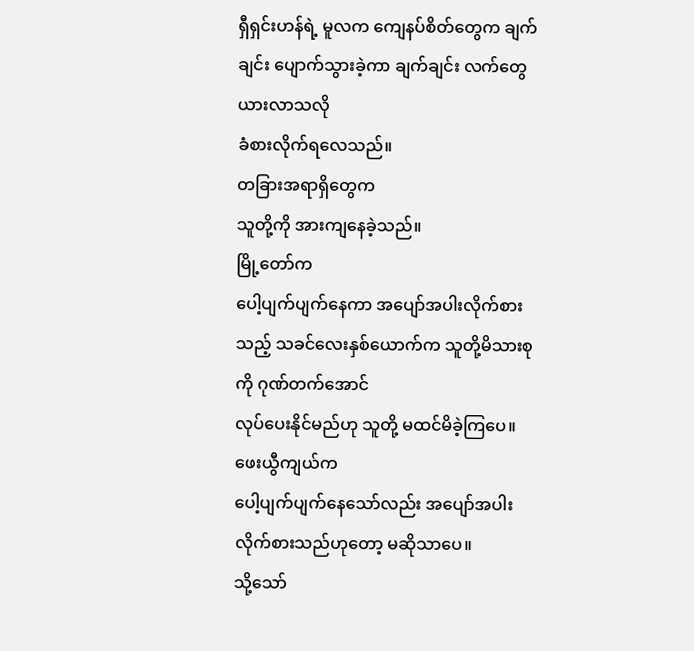ရှီရှင်းဟန်ရဲ့ မူလက ကျေနပ်စိတ်တွေက ချက်ချင်း ပျောက်သွားခဲ့ကာ ချက်ချင်း လက်တွေယားလာသလို
ခံစားလိုက်ရလေသည်။
တခြားအရာရှိတွေက
သူတို့ကို အားကျနေခဲ့သည်။
မြို့တော်က
ပေါ့ပျက်ပျက်နေကာ အပျော်အပါးလိုက်စားသည့် သခင်လေးနှစ်ယောက်က သူတို့မိသားစုကို ဂုဏ်တက်အောင်
လုပ်ပေးနိုင်မည်ဟု သူတို့ မထင်မိခဲ့ကြပေ။
ဖေးယွီကျယ်က
ပေါ့ပျက်ပျက်နေသော်လည်း အပျော်အပါးလိုက်စားသည်ဟုတော့ မဆိုသာပေ။
သို့သော်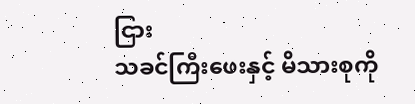ငြား
သခင်ကြီးဖေးနှင့် မိသားစုကို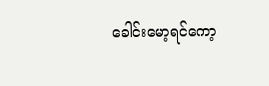ခေါင်းမော့ရင်ကော့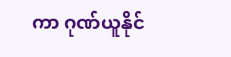ကာ ဂုဏ်ယူနိုင်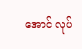အောင် လုပ်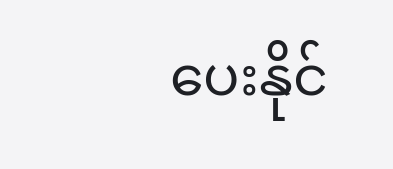ပေးနိုင်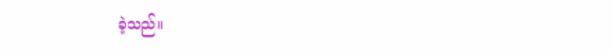ခဲ့သည်။